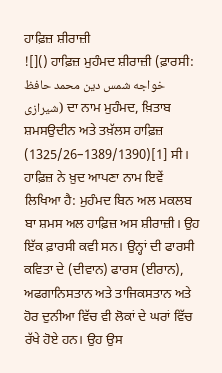ਹਾਫ਼ਿਜ਼ ਸ਼ੀਰਾਜ਼ੀ
![]() ਹਾਫ਼ਿਜ਼ ਮੁਹੰਮਦ ਸ਼ੀਰਾਜ਼ੀ (ਫ਼ਾਰਸੀ: خواجه شمس دین محمد حافظ شیرازی) ਦਾ ਨਾਮ ਮੁਹੰਮਦ, ਖ਼ਿਤਾਬ ਸ਼ਮਸਉਦੀਨ ਅਤੇ ਤਖ਼ੱਲਸ ਹਾਫ਼ਿਜ਼ (1325/26–1389/1390)[1] ਸੀ। ਹਾਫ਼ਿਜ਼ ਨੇ ਖ਼ੁਦ ਆਪਣਾ ਨਾਮ ਇਵੇਂ ਲਿਖਿਆ ਹੈ: ਮੁਹੰਮਦ ਬਿਨ ਅਲ ਮਕਲਬ ਬਾ ਸ਼ਮਸ ਅਲ ਹਾਫ਼ਿਜ਼ ਅਸ ਸ਼ੀਰਾਜ਼ੀ। ਉਹ ਇੱਕ ਫ਼ਾਰਸੀ ਕਵੀ ਸਨ। ਉਨ੍ਹਾਂ ਦੀ ਫਾਰਸੀ ਕਵਿਤਾ ਦੇ (ਦੀਵਾਨ) ਫਾਰਸ (ਈਰਾਨ), ਅਫਗਾਨਿਸਤਾਨ ਅਤੇ ਤਾਜਿਕਸਤਾਨ ਅਤੇ ਹੋਰ ਦੁਨੀਆ ਵਿੱਚ ਵੀ ਲੋਕਾਂ ਦੇ ਘਰਾਂ ਵਿੱਚ ਰੱਖੇ ਹੋਏ ਹਨ। ਉਹ ਉਸ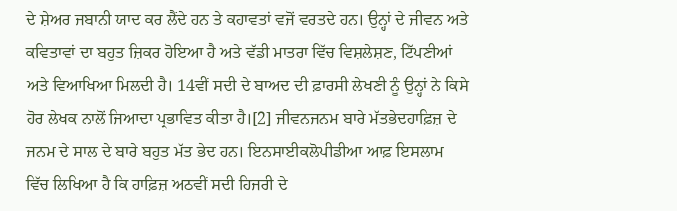ਦੇ ਸ਼ੇਅਰ ਜਬਾਨੀ ਯਾਦ ਕਰ ਲੈਂਦੇ ਹਨ ਤੇ ਕਹਾਵਤਾਂ ਵਜੋਂ ਵਰਤਦੇ ਹਨ। ਉਨ੍ਹਾਂ ਦੇ ਜੀਵਨ ਅਤੇ ਕਵਿਤਾਵਾਂ ਦਾ ਬਹੁਤ ਜ਼ਿਕਰ ਹੋਇਆ ਹੈ ਅਤੇ ਵੱਡੀ ਮਾਤਰਾ ਵਿੱਚ ਵਿਸ਼ਲੇਸ਼ਣ, ਟਿੱਪਣੀਆਂ ਅਤੇ ਵਿਆਖਿਆ ਮਿਲਦੀ ਹੈ। 14ਵੀਂ ਸਦੀ ਦੇ ਬਾਅਦ ਦੀ ਫ਼ਾਰਸੀ ਲੇਖਣੀ ਨੂੰ ਉਨ੍ਹਾਂ ਨੇ ਕਿਸੇ ਹੋਰ ਲੇਖਕ ਨਾਲੋਂ ਜਿਆਦਾ ਪ੍ਰਭਾਵਿਤ ਕੀਤਾ ਹੈ।[2] ਜੀਵਨਜਨਮ ਬਾਰੇ ਮੱਤਭੇਦਹਾਫ਼ਿਜ਼ ਦੇ ਜਨਮ ਦੇ ਸਾਲ ਦੇ ਬਾਰੇ ਬਹੁਤ ਮੱਤ ਭੇਦ ਹਨ। ਇਨਸਾਈਕਲੋਪੀਡੀਆ ਆਫ਼ ਇਸਲਾਮ ਵਿੱਚ ਲਿਖਿਆ ਹੈ ਕਿ ਹਾਫ਼ਿਜ਼ ਅਠਵੀਂ ਸਦੀ ਹਿਜਰੀ ਦੇ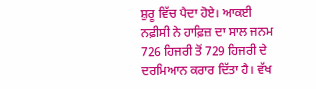ਸ਼ੁਰੂ ਵਿੱਚ ਪੈਦਾ ਹੋਏ। ਆਕਈ ਨਫ਼ੀਸੀ ਨੇ ਹਾਫ਼ਿਜ਼ ਦਾ ਸਾਲ ਜਨਮ 726 ਹਿਜਰੀ ਤੋਂ 729 ਹਿਜਰੀ ਦੇ ਦਰਮਿਆਨ ਕਰਾਰ ਦਿੱਤਾ ਹੈ। ਵੱਖ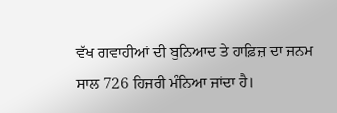ਵੱਖ ਗਵਾਹੀਆਂ ਦੀ ਬੁਨਿਆਦ ਤੇ ਹਾਫ਼ਿਜ਼ ਦਾ ਜਨਮ ਸਾਲ 726 ਹਿਜਰੀ ਮੰਨਿਆ ਜਾਂਦਾ ਹੈ।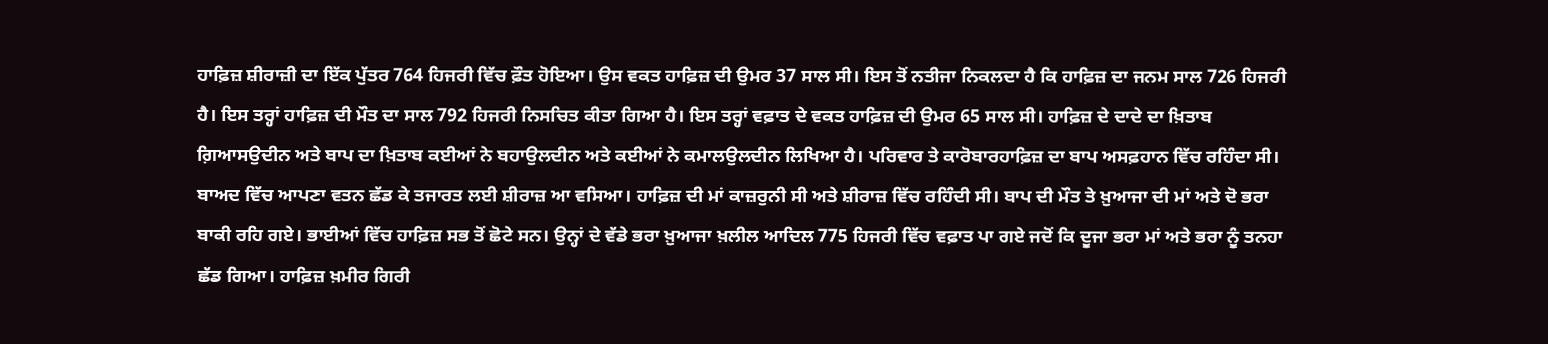ਹਾਫ਼ਿਜ਼ ਸ਼ੀਰਾਜ਼ੀ ਦਾ ਇੱਕ ਪੁੱਤਰ 764 ਹਿਜਰੀ ਵਿੱਚ ਫ਼ੌਤ ਹੋਇਆ। ਉਸ ਵਕਤ ਹਾਫ਼ਿਜ਼ ਦੀ ਉਮਰ 37 ਸਾਲ ਸੀ। ਇਸ ਤੋਂ ਨਤੀਜਾ ਨਿਕਲਦਾ ਹੈ ਕਿ ਹਾਫ਼ਿਜ਼ ਦਾ ਜਨਮ ਸਾਲ 726 ਹਿਜਰੀ ਹੈ। ਇਸ ਤਰ੍ਹਾਂ ਹਾਫ਼ਿਜ਼ ਦੀ ਮੌਤ ਦਾ ਸਾਲ 792 ਹਿਜਰੀ ਨਿਸਚਿਤ ਕੀਤਾ ਗਿਆ ਹੈ। ਇਸ ਤਰ੍ਹਾਂ ਵਫ਼ਾਤ ਦੇ ਵਕਤ ਹਾਫ਼ਿਜ਼ ਦੀ ਉਮਰ 65 ਸਾਲ ਸੀ। ਹਾਫ਼ਿਜ਼ ਦੇ ਦਾਦੇ ਦਾ ਖ਼ਿਤਾਬ ਗ਼ਿਆਸਉਦੀਨ ਅਤੇ ਬਾਪ ਦਾ ਖ਼ਿਤਾਬ ਕਈਆਂ ਨੇ ਬਹਾਉਲਦੀਨ ਅਤੇ ਕਈਆਂ ਨੇ ਕਮਾਲਉਲਦੀਨ ਲਿਖਿਆ ਹੈ। ਪਰਿਵਾਰ ਤੇ ਕਾਰੋਬਾਰਹਾਫ਼ਿਜ਼ ਦਾ ਬਾਪ ਅਸਫ਼ਹਾਨ ਵਿੱਚ ਰਹਿੰਦਾ ਸੀ। ਬਾਅਦ ਵਿੱਚ ਆਪਣਾ ਵਤਨ ਛੱਡ ਕੇ ਤਜਾਰਤ ਲਈ ਸ਼ੀਰਾਜ਼ ਆ ਵਸਿਆ। ਹਾਫ਼ਿਜ਼ ਦੀ ਮਾਂ ਕਾਜ਼ਰੁਨੀ ਸੀ ਅਤੇ ਸ਼ੀਰਾਜ਼ ਵਿੱਚ ਰਹਿੰਦੀ ਸੀ। ਬਾਪ ਦੀ ਮੌਤ ਤੇ ਖ਼ੁਆਜਾ ਦੀ ਮਾਂ ਅਤੇ ਦੋ ਭਰਾ ਬਾਕੀ ਰਹਿ ਗਏ। ਭਾਈਆਂ ਵਿੱਚ ਹਾਫ਼ਿਜ਼ ਸਭ ਤੋਂ ਛੋਟੇ ਸਨ। ਉਨ੍ਹਾਂ ਦੇ ਵੱਡੇ ਭਰਾ ਖ਼ੁਆਜਾ ਖ਼ਲੀਲ ਆਦਿਲ 775 ਹਿਜਰੀ ਵਿੱਚ ਵਫ਼ਾਤ ਪਾ ਗਏ ਜਦੋਂ ਕਿ ਦੂਜਾ ਭਰਾ ਮਾਂ ਅਤੇ ਭਰਾ ਨੂੰ ਤਨਹਾ ਛੱਡ ਗਿਆ। ਹਾਫ਼ਿਜ਼ ਖ਼ਮੀਰ ਗਿਰੀ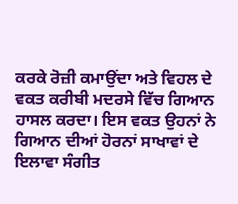ਕਰਕੇ ਰੋਜ਼ੀ ਕਮਾਉਂਦਾ ਅਤੇ ਵਿਹਲ ਦੇ ਵਕਤ ਕਰੀਬੀ ਮਦਰਸੇ ਵਿੱਚ ਗਿਆਨ ਹਾਸਲ ਕਰਦਾ। ਇਸ ਵਕਤ ਉਹਨਾਂ ਨੇ ਗਿਆਨ ਦੀਆਂ ਹੋਰਨਾਂ ਸਾਖਾਵਾਂ ਦੇ ਇਲਾਵਾ ਸੰਗੀਤ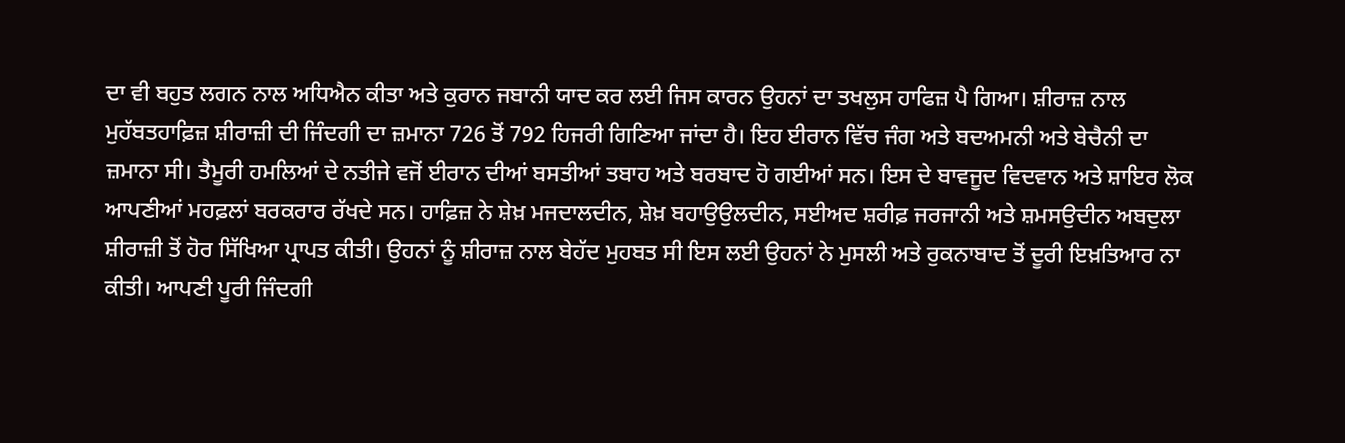ਦਾ ਵੀ ਬਹੁਤ ਲਗਨ ਨਾਲ ਅਧਿਐਨ ਕੀਤਾ ਅਤੇ ਕੁਰਾਨ ਜਬਾਨੀ ਯਾਦ ਕਰ ਲਈ ਜਿਸ ਕਾਰਨ ਉਹਨਾਂ ਦਾ ਤਖਲੁਸ ਹਾਫਿਜ਼ ਪੈ ਗਿਆ। ਸ਼ੀਰਾਜ਼ ਨਾਲ ਮੁਹੱਬਤਹਾਫ਼ਿਜ਼ ਸ਼ੀਰਾਜ਼ੀ ਦੀ ਜਿੰਦਗੀ ਦਾ ਜ਼ਮਾਨਾ 726 ਤੋਂ 792 ਹਿਜਰੀ ਗਿਣਿਆ ਜਾਂਦਾ ਹੈ। ਇਹ ਈਰਾਨ ਵਿੱਚ ਜੰਗ ਅਤੇ ਬਦਅਮਨੀ ਅਤੇ ਬੇਚੈਨੀ ਦਾ ਜ਼ਮਾਨਾ ਸੀ। ਤੈਮੂਰੀ ਹਮਲਿਆਂ ਦੇ ਨਤੀਜੇ ਵਜੋਂ ਈਰਾਨ ਦੀਆਂ ਬਸਤੀਆਂ ਤਬਾਹ ਅਤੇ ਬਰਬਾਦ ਹੋ ਗਈਆਂ ਸਨ। ਇਸ ਦੇ ਬਾਵਜੂਦ ਵਿਦਵਾਨ ਅਤੇ ਸ਼ਾਇਰ ਲੋਕ ਆਪਣੀਆਂ ਮਹਫ਼ਲਾਂ ਬਰਕਰਾਰ ਰੱਖਦੇ ਸਨ। ਹਾਫ਼ਿਜ਼ ਨੇ ਸ਼ੇਖ਼ ਮਜਦਾਲਦੀਨ, ਸ਼ੇਖ਼ ਬਹਾਉਉਲਦੀਨ, ਸਈਅਦ ਸ਼ਰੀਫ਼ ਜਰਜਾਨੀ ਅਤੇ ਸ਼ਮਸਉਦੀਨ ਅਬਦੁਲਾ ਸ਼ੀਰਾਜ਼ੀ ਤੋਂ ਹੋਰ ਸਿੱਖਿਆ ਪ੍ਰਾਪਤ ਕੀਤੀ। ਉਹਨਾਂ ਨੂੰ ਸ਼ੀਰਾਜ਼ ਨਾਲ ਬੇਹੱਦ ਮੁਹਬਤ ਸੀ ਇਸ ਲਈ ਉਹਨਾਂ ਨੇ ਮੁਸਲੀ ਅਤੇ ਰੁਕਨਾਬਾਦ ਤੋਂ ਦੂਰੀ ਇਖ਼ਤਿਆਰ ਨਾ ਕੀਤੀ। ਆਪਣੀ ਪੂਰੀ ਜਿੰਦਗੀ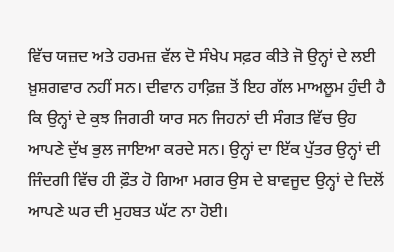ਵਿੱਚ ਯਜ਼ਦ ਅਤੇ ਹਰਮਜ਼ ਵੱਲ ਦੋ ਸੰਖੇਪ ਸਫ਼ਰ ਕੀਤੇ ਜੋ ਉਨ੍ਹਾਂ ਦੇ ਲਈ ਖ਼ੁਸ਼ਗਵਾਰ ਨਹੀਂ ਸਨ। ਦੀਵਾਨ ਹਾਫ਼ਿਜ਼ ਤੋਂ ਇਹ ਗੱਲ ਮਾਅਲੂਮ ਹੁੰਦੀ ਹੈ ਕਿ ਉਨ੍ਹਾਂ ਦੇ ਕੁਝ ਜਿਗਰੀ ਯਾਰ ਸਨ ਜਿਹਨਾਂ ਦੀ ਸੰਗਤ ਵਿੱਚ ਉਹ ਆਪਣੇ ਦੁੱਖ ਭੁਲ ਜਾਇਆ ਕਰਦੇ ਸਨ। ਉਨ੍ਹਾਂ ਦਾ ਇੱਕ ਪੁੱਤਰ ਉਨ੍ਹਾਂ ਦੀ ਜਿੰਦਗੀ ਵਿੱਚ ਹੀ ਫ਼ੌਤ ਹੋ ਗਿਆ ਮਗਰ ਉਸ ਦੇ ਬਾਵਜੂਦ ਉਨ੍ਹਾਂ ਦੇ ਦਿਲੋਂ ਆਪਣੇ ਘਰ ਦੀ ਮੁਹਬਤ ਘੱਟ ਨਾ ਹੋਈ।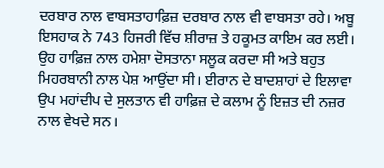ਦਰਬਾਰ ਨਾਲ ਵਾਬਸਤਾਹਾਫ਼ਿਜ਼ ਦਰਬਾਰ ਨਾਲ ਵੀ ਵਾਬਸਤਾ ਰਹੇ। ਅਬੂ ਇਸਹਾਕ ਨੇ 743 ਹਿਜਰੀ ਵਿੱਚ ਸ਼ੀਰਾਜ਼ ਤੇ ਹਕੂਮਤ ਕਾਇਮ ਕਰ ਲਈ। ਉਹ ਹਾਫ਼ਿਜ਼ ਨਾਲ ਹਮੇਸ਼ਾ ਦੋਸਤਾਨਾ ਸਲੂਕ ਕਰਦਾ ਸੀ ਅਤੇ ਬਹੁਤ ਮਿਹਰਬਾਨੀ ਨਾਲ ਪੇਸ਼ ਆਉਂਦਾ ਸੀ। ਈਰਾਨ ਦੇ ਬਾਦਸ਼ਾਹਾਂ ਦੇ ਇਲਾਵਾ ਉਪ ਮਹਾਂਦੀਪ ਦੇ ਸੁਲਤਾਨ ਵੀ ਹਾਫ਼ਿਜ਼ ਦੇ ਕਲਾਮ ਨੂੰ ਇਜ਼ਤ ਦੀ ਨਜ਼ਰ ਨਾਲ ਵੇਖਦੇ ਸਨ।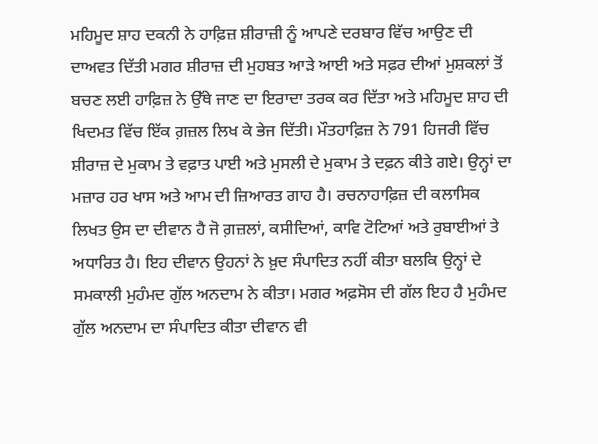ਮਹਿਮੂਦ ਸ਼ਾਹ ਦਕਨੀ ਨੇ ਹਾਫ਼ਿਜ਼ ਸ਼ੀਰਾਜ਼ੀ ਨੂੰ ਆਪਣੇ ਦਰਬਾਰ ਵਿੱਚ ਆਉਣ ਦੀ ਦਾਅਵਤ ਦਿੱਤੀ ਮਗਰ ਸ਼ੀਰਾਜ਼ ਦੀ ਮੁਹਬਤ ਆੜੇ ਆਈ ਅਤੇ ਸਫ਼ਰ ਦੀਆਂ ਮੁਸ਼ਕਲਾਂ ਤੋਂ ਬਚਣ ਲਈ ਹਾਫ਼ਿਜ਼ ਨੇ ਉੱਥੇ ਜਾਣ ਦਾ ਇਰਾਦਾ ਤਰਕ ਕਰ ਦਿੱਤਾ ਅਤੇ ਮਹਿਮੂਦ ਸ਼ਾਹ ਦੀ ਖਿਦਮਤ ਵਿੱਚ ਇੱਕ ਗ਼ਜ਼ਲ ਲਿਖ ਕੇ ਭੇਜ ਦਿੱਤੀ। ਮੌਤਹਾਫ਼ਿਜ਼ ਨੇ 791 ਹਿਜਰੀ ਵਿੱਚ ਸ਼ੀਰਾਜ਼ ਦੇ ਮੁਕਾਮ ਤੇ ਵਫ਼ਾਤ ਪਾਈ ਅਤੇ ਮੁਸਲੀ ਦੇ ਮੁਕਾਮ ਤੇ ਦਫ਼ਨ ਕੀਤੇ ਗਏ। ਉਨ੍ਹਾਂ ਦਾ ਮਜ਼ਾਰ ਹਰ ਖਾਸ ਅਤੇ ਆਮ ਦੀ ਜ਼ਿਆਰਤ ਗਾਹ ਹੈ। ਰਚਨਾਹਾਫ਼ਿਜ਼ ਦੀ ਕਲਾਸਿਕ ਲਿਖਤ ਉਸ ਦਾ ਦੀਵਾਨ ਹੈ ਜੋ ਗ਼ਜ਼ਲਾਂ, ਕਸੀਦਿਆਂ, ਕਾਵਿ ਟੋਟਿਆਂ ਅਤੇ ਰੁਬਾਈਆਂ ਤੇ ਅਧਾਰਿਤ ਹੈ। ਇਹ ਦੀਵਾਨ ਉਹਨਾਂ ਨੇ ਖ਼ੁਦ ਸੰਪਾਦਿਤ ਨਹੀਂ ਕੀਤਾ ਬਲਕਿ ਉਨ੍ਹਾਂ ਦੇ ਸਮਕਾਲੀ ਮੁਹੰਮਦ ਗੁੱਲ ਅਨਦਾਮ ਨੇ ਕੀਤਾ। ਮਗਰ ਅਫ਼ਸੋਸ ਦੀ ਗੱਲ ਇਹ ਹੈ ਮੁਹੰਮਦ ਗੁੱਲ ਅਨਦਾਮ ਦਾ ਸੰਪਾਦਿਤ ਕੀਤਾ ਦੀਵਾਨ ਵੀ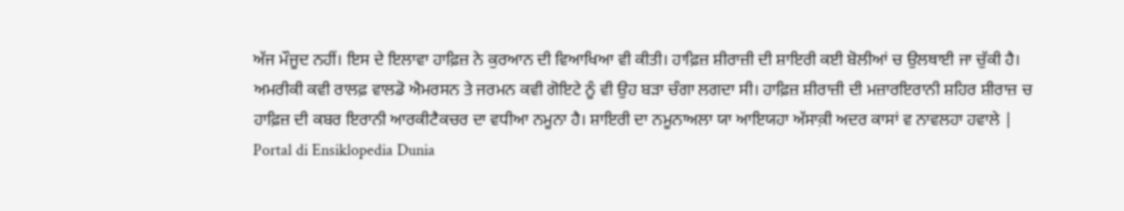ਅੱਜ ਮੌਜੂਦ ਨਹੀਂ। ਇਸ ਦੇ ਇਲਾਵਾ ਹਾਫ਼ਿਜ਼ ਨੇ ਕੁਰਆਨ ਦੀ ਵਿਆਖਿਆ ਵੀ ਕੀਤੀ। ਹਾਫ਼ਿਜ਼ ਸ਼ੀਰਾਜ਼ੀ ਦੀ ਸ਼ਾਇਰੀ ਕਈ ਬੋਲੀਆਂ ਚ ਉਲਥਾਈ ਜਾ ਚੁੱਕੀ ਹੈ। ਅਮਰੀਕੀ ਕਵੀ ਰਾਲਫ਼ ਵਾਲਡੋ ਐਮਰਸਨ ਤੇ ਜਰਮਨ ਕਵੀ ਗੋਇਟੇ ਨੂੰ ਵੀ ਉਹ ਬੜਾ ਚੰਗਾ ਲਗਦਾ ਸੀ। ਹਾਫ਼ਿਜ਼ ਸ਼ੀਰਾਜ਼ੀ ਦੀ ਮਜ਼ਾਰਇਰਾਨੀ ਸ਼ਹਿਰ ਸ਼ੀਰਾਜ਼ ਚ ਹਾਫ਼ਿਜ਼ ਦੀ ਕਬਰ ਇਰਾਨੀ ਆਰਕੀਟੈਕਚਰ ਦਾ ਵਧੀਆ ਨਮੂਨਾ ਹੈ। ਸ਼ਾਇਰੀ ਦਾ ਨਮੂਨਾਅਲਾ ਯਾ ਆਇਯਹਾ ਅੱਸਾਕ਼ੀ ਅਦਰ ਕਾਸਾਂ ਵ ਨਾਵਲਹਾ ਹਵਾਲੇ |
Portal di Ensiklopedia Dunia